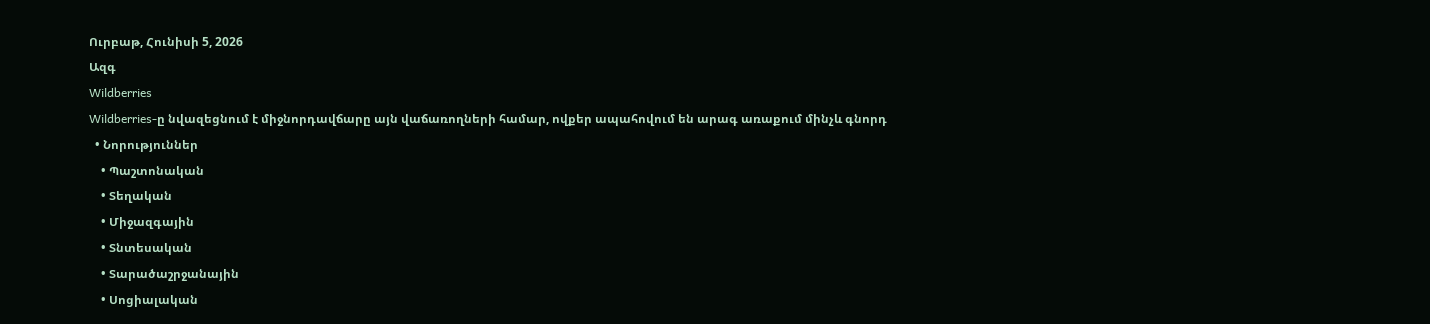Ուրբաթ, Հունիսի 5, 2026
Ազգ
Wildberries
Wildberries-ը նվազեցնում է միջնորդավճարը այն վաճառողների համար, ովքեր ապահովում են արագ առաքում մինչև գնորդ
  • Նորություններ
    • Պաշտոնական
    • Տեղական
    • Միջազգային
    • Տնտեսական
    • Տարածաշրջանային
    • Սոցիալական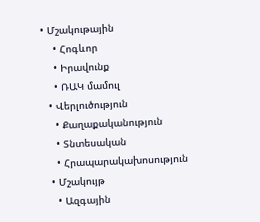• Մշակութային
    • Հոգևոր
    • Իրավունք
    • ՌԱԿ մամուլ
  • Վերլուծություն
    • Քաղաքականություն
    • Տնտեսական
    • Հրապարակախոսություն
  • Մշակույթ
    • Ազգային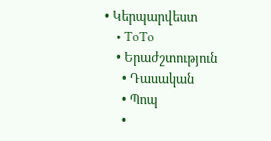• Կերպարվեստ
    • ToTo
    • Երաժշտություն
      • Դասական
      • Պոպ
      •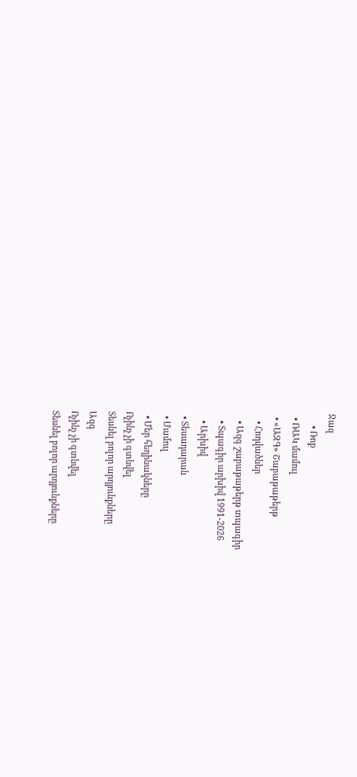Ջազ
      • Ռոք
  • ՌԱԿ մամուլ
  • «ԱԶԳ» Շաբաթաթերթ
    • Հոդվածներ
    • Ազգ շաբաթաթերթ տպագիր
    • Տպագիր արխիվ 1991-2026
    • Արխիվ
  • Տեսադարան
  • Մամուլ
  • Մեր հեղինակները
Ոչինչ չի գտնվել
Տեսնել բոլոր արդյունքները
Ազգ
Ոչինչ չի գտնվել
Տեսնել բոլոր արդյունքները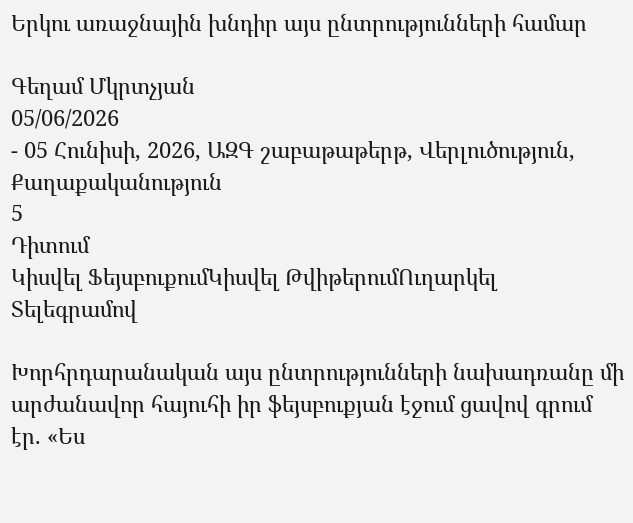Երկու առաջնային խնդիր այս ընտրությունների համար

Գեղամ Մկրտչյան
05/06/2026
- 05 Հունիսի, 2026, ԱԶԳ շաբաթաթերթ, Վերլուծություն, Քաղաքականություն
5
Դիտում
Կիսվել ՖեյսբուքումԿիսվել ԹվիթերումՈւղարկել Տելեգրամով

Խորհրդարանական այս ընտրությունների նախադռանը մի արժանավոր հայուհի իր ֆեյսբուքյան էջում ցավով գրում էր. «Ես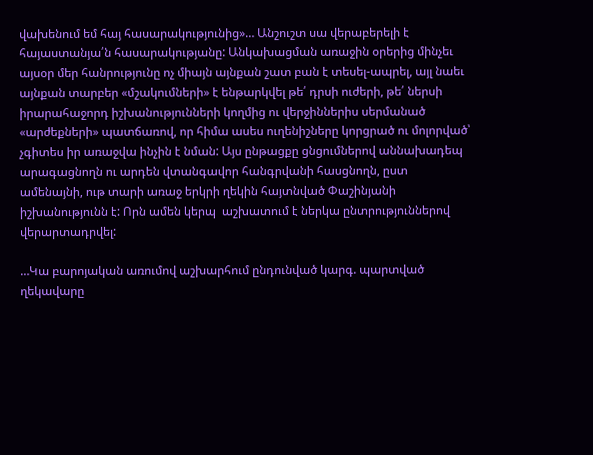վախենում եմ հայ հասարակությունից»… Անշուշտ սա վերաբերելի է հայաստանյա՛ն հասարակությանը: Անկախացման առաջին օրերից մինչեւ այսօր մեր հանրությունը ոչ միայն այնքան շատ բան է տեսել-ապրել, այլ նաեւ այնքան տարբեր «մշակումների» է ենթարկվել թե՛ դրսի ուժերի, թե՛ ներսի իրարահաջորդ իշխանությունների կողմից ու վերջիններիս սերմանած «արժեքների» պատճառով, որ հիմա ասես ուղենիշները կորցրած ու մոլորված՝ չգիտես իր առաջվա ինչին է նման: Այս ընթացքը ցնցումներով աննախադեպ արագացնողն ու արդեն վտանգավոր հանգրվանի հասցնողն, ըստ ամենայնի, ութ տարի առաջ երկրի ղեկին հայտնված Փաշինյանի իշխանությունն է: Որն ամեն կերպ  աշխատում է ներկա ընտրություններով վերարտադրվել:

…Կա բարոյական առումով աշխարհում ընդունված կարգ. պարտված ղեկավարը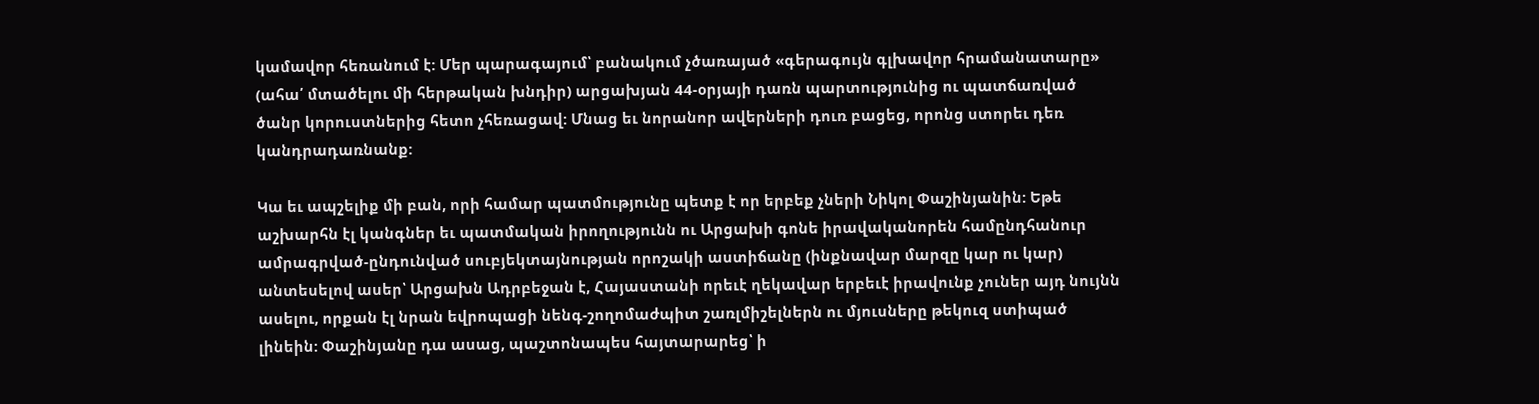կամավոր հեռանում է: Մեր պարագայում՝ բանակում չծառայած «գերագույն գլխավոր հրամանատարը» (ահա՛ մտածելու մի հերթական խնդիր) արցախյան 44-օրյայի դառն պարտությունից ու պատճառված ծանր կորուստներից հետո չհեռացավ: Մնաց եւ նորանոր ավերների դուռ բացեց, որոնց ստորեւ դեռ կանդրադառնանք:

Կա եւ ապշելիք մի բան, որի համար պատմությունը պետք է որ երբեք չների Նիկոլ Փաշինյանին: Եթե աշխարհն էլ կանգներ եւ պատմական իրողությունն ու Արցախի գոնե իրավականորեն համընդհանուր ամրագրված-ընդունված սուբյեկտայնության որոշակի աստիճանը (ինքնավար մարզը կար ու կար) անտեսելով ասեր՝ Արցախն Ադրբեջան է, Հայաստանի որեւէ ղեկավար երբեւէ իրավունք չուներ այդ նույնն ասելու, որքան էլ նրան եվրոպացի նենգ-շողոմաժպիտ շառլմիշելներն ու մյուսները թեկուզ ստիպած լինեին: Փաշինյանը դա ասաց, պաշտոնապես հայտարարեց՝ ի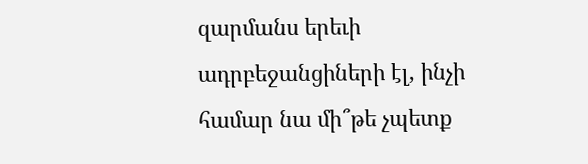զարմանս երեւի ադրբեջանցիների էլ, ինչի համար նա մի՞թե չպետք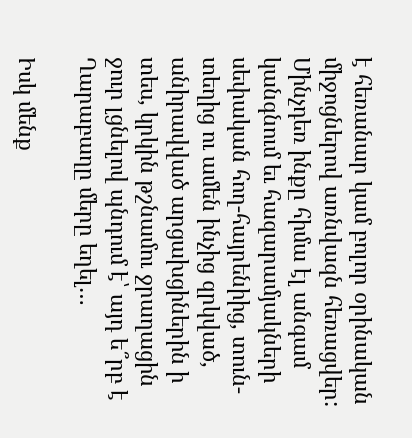է հեռանար կամ բոլոր օրինական միջոցներով առնվազն հեռացվեր: Մինչդեռ ինքը հիմա էլ անգամ կանգնում եւ հազարամյակների սեփական հող-հայրենիից, տուն-տեղից ու ամեն ինչից զրկված, անիրավված արցախցիներին ի տես, կրկին թշնամու ջրաղացին ջուր լցնելով պնդում է՝ այդ ե՞րբ է Ղարաբաղը մերը եղել…

Իսկ մենք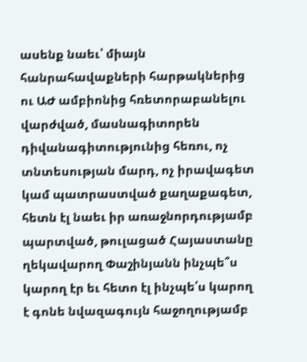ասենք նաեւ՝ միայն հանրահավաքների հարթակներից ու ԱԺ ամբիոնից հռետորաբանելու վարժված, մասնագիտորեն դիվանագիտությունից հեռու, ոչ տնտեսության մարդ, ոչ իրավագետ կամ պատրաստված քաղաքագետ, հետն էլ նաեւ իր առաջնորդությամբ պարտված, թուլացած Հայաստանը ղեկավարող Փաշինյանն ինչպե՞ս  կարող էր եւ հետո էլ ինչպե՛ս կարող է գոնե նվազագույն հաջողությամբ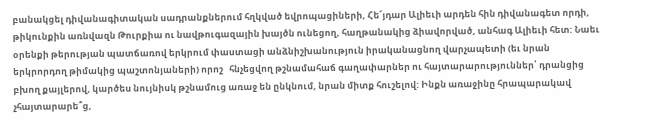բանակցել դիվանագիտական սադրանքներում հղկված եվրոպացիների, Հե՜յդար Ալիեւի արդեն հին դիվանագետ որդի, թիկունքին առնվազն Թուրքիա ու նավթուգազային խայծն ունեցող, հաղթանակից ձիավորված, անհագ Ալիեւի հետ: Նաեւ օրենքի թերության պատճառով երկրում փաստացի անձնիշխանություն իրականացնող վարչապետի (եւ նրան երկրորդող թիմակից պաշտոնյաների) որոշ   հնչեցվող թշնամահաճ գաղափարներ ու հայտարարություններ՝ դրանցից բխող քայլերով, կարծես նույնիսկ թշնամուց առաջ են ընկնում, նրան միտք հուշելով: Ինքն առաջինը հրապարակավ չհայտարարե՞ց,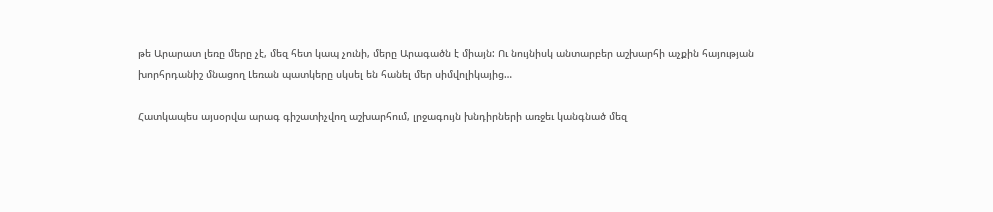թե Արարատ լեռը մերը չէ, մեզ հետ կապ չունի, մերը Արագածն է միայն: Ու նույնիսկ անտարբեր աշխարհի աչքին հայության խորհրդանիշ մնացող Լեռան պատկերը սկսել են հանել մեր սիմվոլիկայից…

Հատկապես այսօրվա արագ գիշատիչվող աշխարհում, լրջագույն խնդիրների առջեւ կանգնած մեզ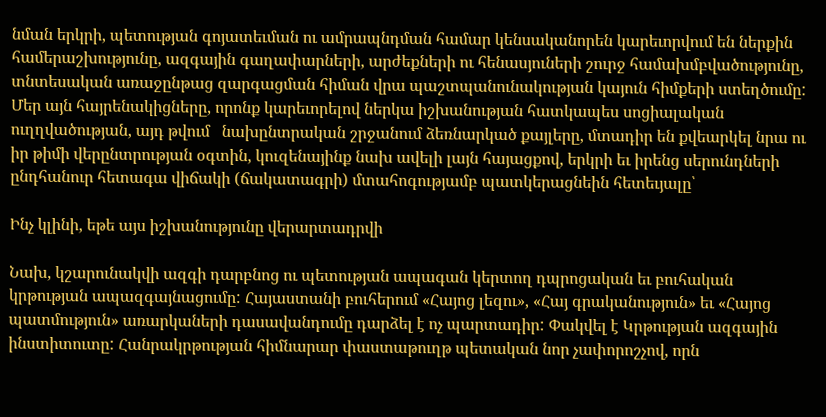նման երկրի, պետության գոյատեւման ու ամրապնդման համար կենսականորեն կարեւորվում են ներքին համերաշխությունը, ազգային գաղափարների, արժեքների ու հենասյուների շուրջ համախմբվածությունը, տնտեսական առաջընթաց զարգացման հիման վրա պաշտպանունակության կայուն հիմքերի ստեղծումը: Մեր այն հայրենակիցները, որոնք կարեւորելով ներկա իշխանության հատկապես սոցիալական ուղղվածության, այդ թվում   նախընտրական շրջանում ձեռնարկած քայլերը, մտադիր են քվեարկել նրա ու իր թիմի վերընտրության օգտին, կուզենայինք նախ ավելի լայն հայացքով, երկրի եւ իրենց սերունդների ընդհանուր հետագա վիճակի (ճակատագրի) մտահոգությամբ պատկերացնեին հետեւյալը՝

Ինչ կլինի, եթե այս իշխանությունը վերարտադրվի

Նախ, կշարունակվի ազգի դարբնոց ու պետության ապագան կերտող դպրոցական եւ բուհական կրթության ապազգայնացումը: Հայաստանի բուհերում «Հայոց լեզու», «Հայ գրականություն» եւ «Հայոց պատմություն» առարկաների դասավանդումը դարձել է ոչ պարտադիր: Փակվել է Կրթության ազգային ինստիտուտը: Հանրակրթության հիմնարար փաստաթուղթ պետական նոր չափորոշչով, որն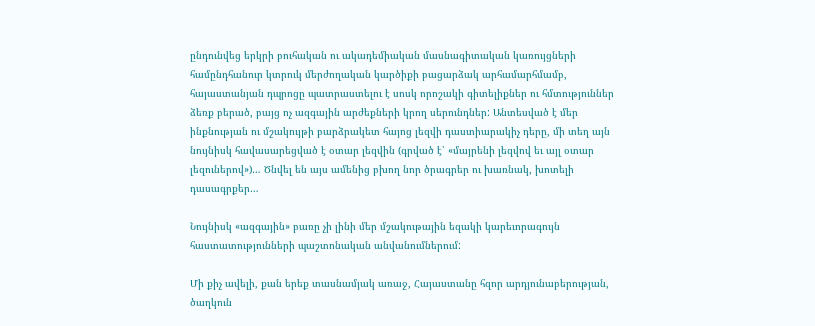ընդունվեց երկրի բուհական ու ակադեմիական մասնագիտական կառույցների համընդհանուր կտրուկ մերժողական կարծիքի բացարձակ արհամարհմամբ, հայաստանյան դպրոցը պատրաստելու է սոսկ որոշակի գիտելիքներ ու հմտություններ ձեռք բերած, բայց ոչ ազգային արժեքների կրող սերունդներ: Անտեսված է մեր ինքնության ու մշակույթի բարձրակետ հայոց լեզվի դաստիարակիչ դերը, մի տեղ այն նույնիսկ հավասարեցված է օտար լեզվին (գրված է՝ «մայրենի լեզվով եւ այլ օտար լեզուներով»)… Ծնվել են այս ամենից բխող նոր ծրագրեր ու խառնակ, խոտելի դասագրքեր…

Նույնիսկ «ազգային» բառը չի լինի մեր մշակութային եզակի կարեւորագույն  հաստատությունների պաշտոնական անվանումներում:

Մի քիչ ավելի, քան երեք տասնամյակ առաջ, Հայաստանը հզոր արդյունաբերության, ծաղկուն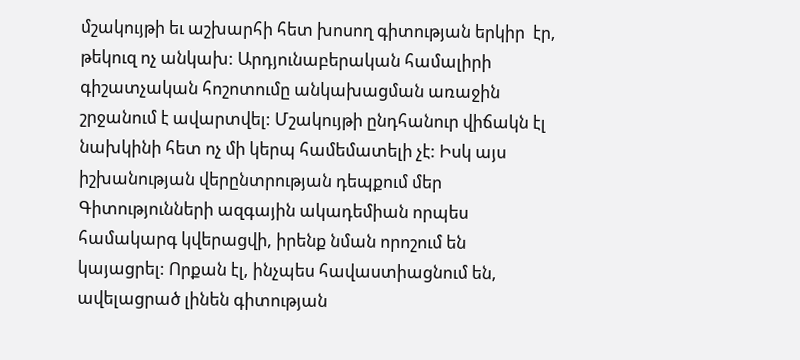մշակույթի եւ աշխարհի հետ խոսող գիտության երկիր  էր, թեկուզ ոչ անկախ: Արդյունաբերական համալիրի գիշատչական հոշոտումը անկախացման առաջին շրջանում է ավարտվել: Մշակույթի ընդհանուր վիճակն էլ նախկինի հետ ոչ մի կերպ համեմատելի չէ: Իսկ այս իշխանության վերընտրության դեպքում մեր Գիտությունների ազգային ակադեմիան որպես համակարգ կվերացվի, իրենք նման որոշում են կայացրել: Որքան էլ, ինչպես հավաստիացնում են, ավելացրած լինեն գիտության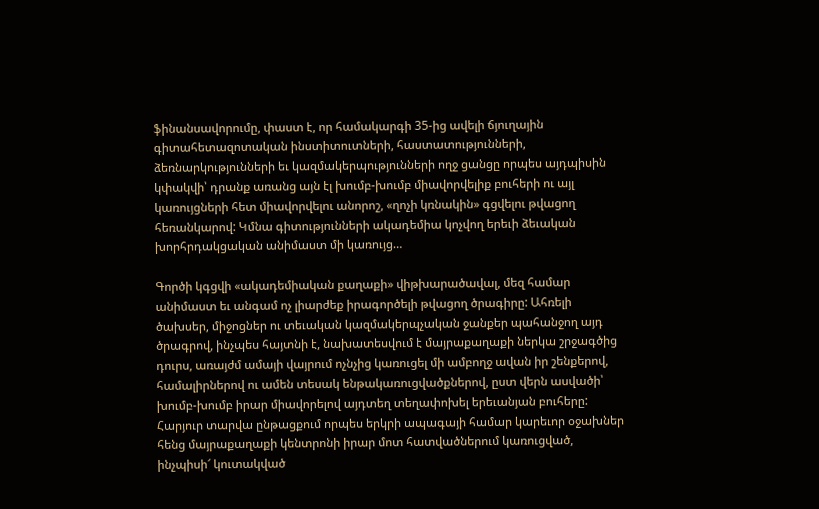ֆինանսավորումը, փաստ է, որ համակարգի 35-ից ավելի ճյուղային գիտահետազոտական ինստիտուտների, հաստատությունների, ձեռնարկությունների եւ կազմակերպությունների ողջ ցանցը որպես այդպիսին կփակվի՝ դրանք առանց այն էլ խումբ-խումբ միավորվելիք բուհերի ու այլ կառույցների հետ միավորվելու անորոշ, «ղոչի կռնակին» գցվելու թվացող հեռանկարով: Կմնա գիտությունների ակադեմիա կոչվող երեւի ձեւական խորհրդակցական անիմաստ մի կառույց…

Գործի կգցվի «ակադեմիական քաղաքի» վիթխարածավալ, մեզ համար անիմաստ եւ անգամ ոչ լիարժեք իրագործելի թվացող ծրագիրը: Ահռելի ծախսեր, միջոցներ ու տեւական կազմակերպչական ջանքեր պահանջող այդ ծրագրով, ինչպես հայտնի է, նախատեսվում է մայրաքաղաքի ներկա շրջագծից դուրս, առայժմ ամայի վայրում ոչնչից կառուցել մի ամբողջ ավան իր շենքերով, համալիրներով ու ամեն տեսակ ենթակառուցվածքներով, ըստ վերն ասվածի՝ խումբ-խումբ իրար միավորելով այդտեղ տեղափոխել երեւանյան բուհերը: Հարյուր տարվա ընթացքում որպես երկրի ապագայի համար կարեւոր օջախներ հենց մայրաքաղաքի կենտրոնի իրար մոտ հատվածներում կառուցված, ինչպիսի՜ կուտակված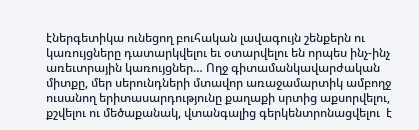էներգետիկա ունեցող բուհական լավագույն շենքերն ու կառույցները դատարկվելու եւ օտարվելու են որպես ինչ-ինչ առեւտրային կառույցներ… Ողջ գիտամանկավարժական միտքը, մեր սերունդների մտավոր առաջամարտիկ ամբողջ  ուսանող երիտասարդությունը քաղաքի սրտից աքսորվելու, քշվելու ու մեծաքանակ, վտանգալից գերկենտրոնացվելու  է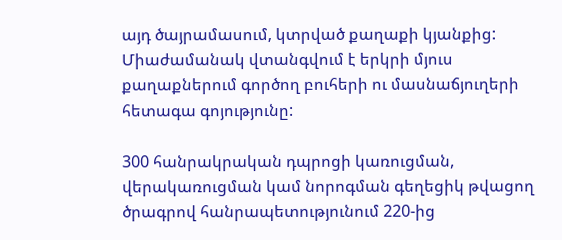այդ ծայրամասում, կտրված քաղաքի կյանքից: Միաժամանակ վտանգվում է երկրի մյուս քաղաքներում գործող բուհերի ու մասնաճյուղերի հետագա գոյությունը:

300 հանրակրական դպրոցի կառուցման, վերակառուցման կամ նորոգման գեղեցիկ թվացող ծրագրով հանրապետությունում 220-ից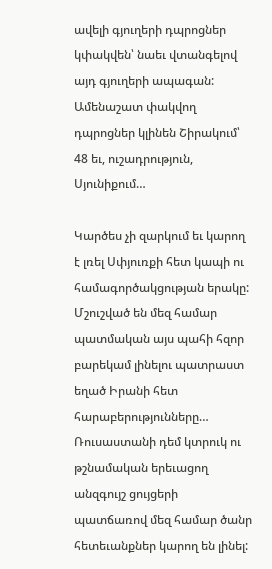ավելի գյուղերի դպրոցներ կփակվեն՝ նաեւ վտանգելով այդ գյուղերի ապագան: Ամենաշատ փակվող դպրոցներ կլինեն Շիրակում՝ 48 եւ, ուշադրություն, Սյունիքում…

Կարծես չի զարկում եւ կարող է լռել Սփյուռքի հետ կապի ու համագործակցության երակը: Մշուշված են մեզ համար պատմական այս պահի հզոր բարեկամ լինելու պատրաստ եղած Իրանի հետ հարաբերությունները… Ռուսաստանի դեմ կտրուկ ու թշնամական երեւացող անզգույշ ցույցերի պատճառով մեզ համար ծանր հետեւանքներ կարող են լինել: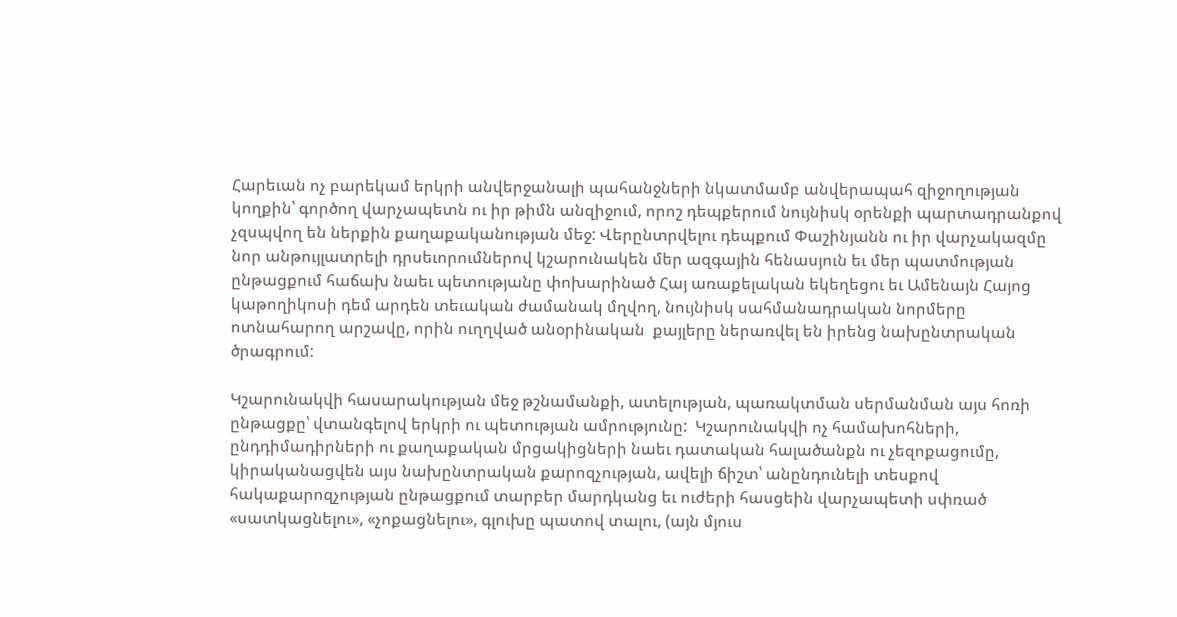Հարեւան ոչ բարեկամ երկրի անվերջանալի պահանջների նկատմամբ անվերապահ զիջողության կողքին՝ գործող վարչապետն ու իր թիմն անզիջում, որոշ դեպքերում նույնիսկ օրենքի պարտադրանքով չզսպվող են ներքին քաղաքականության մեջ: Վերընտրվելու դեպքում Փաշինյանն ու իր վարչակազմը նոր անթույլատրելի դրսեւորումներով կշարունակեն մեր ազգային հենասյուն եւ մեր պատմության ընթացքում հաճախ նաեւ պետությանը փոխարինած Հայ առաքելական եկեղեցու եւ Ամենայն Հայոց կաթողիկոսի դեմ արդեն տեւական ժամանակ մղվող, նույնիսկ սահմանադրական նորմերը ոտնահարող արշավը, որին ուղղված անօրինական  քայլերը ներառվել են իրենց նախընտրական ծրագրում:

Կշարունակվի հասարակության մեջ թշնամանքի, ատելության, պառակտման սերմանման այս հոռի ընթացքը՝ վտանգելով երկրի ու պետության ամրությունը:  Կշարունակվի ոչ համախոհների, ընդդիմադիրների ու քաղաքական մրցակիցների նաեւ դատական հալածանքն ու չեզոքացումը, կիրականացվեն այս նախընտրական քարոզչության, ավելի ճիշտ՝ անընդունելի տեսքով հակաքարոզչության ընթացքում տարբեր մարդկանց եւ ուժերի հասցեին վարչապետի սփռած «սատկացնելու», «չոքացնելու», գլուխը պատով տալու, (այն մյուս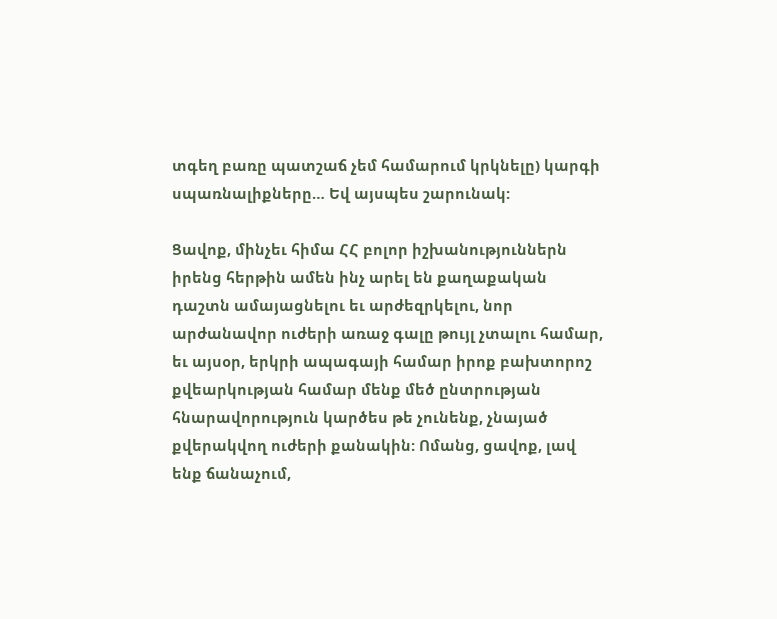տգեղ բառը պատշաճ չեմ համարում կրկնելը) կարգի սպառնալիքները… Եվ այսպես շարունակ:

Ցավոք, մինչեւ հիմա ՀՀ բոլոր իշխանություններն իրենց հերթին ամեն ինչ արել են քաղաքական դաշտն ամայացնելու եւ արժեզրկելու, նոր արժանավոր ուժերի առաջ գալը թույլ չտալու համար, եւ այսօր, երկրի ապագայի համար իրոք բախտորոշ քվեարկության համար մենք մեծ ընտրության հնարավորություն կարծես թե չունենք, չնայած քվերակվող ուժերի քանակին: Ոմանց, ցավոք, լավ ենք ճանաչում,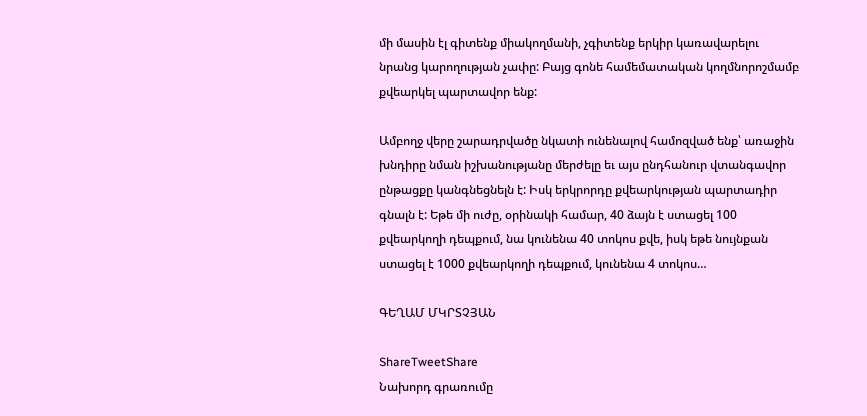մի մասին էլ գիտենք միակողմանի, չգիտենք երկիր կառավարելու նրանց կարողության չափը: Բայց գոնե համեմատական կողմնորոշմամբ քվեարկել պարտավոր ենք:

Ամբողջ վերը շարադրվածը նկատի ունենալով համոզված ենք՝ առաջին խնդիրը նման իշխանությանը մերժելը եւ այս ընդհանուր վտանգավոր ընթացքը կանգնեցնելն է: Իսկ երկրորդը քվեարկության պարտադիր գնալն է: Եթե մի ուժը, օրինակի համար, 40 ձայն է ստացել 100 քվեարկողի դեպքում, նա կունենա 40 տոկոս քվե, իսկ եթե նույնքան ստացել է 1000 քվեարկողի դեպքում, կունենա 4 տոկոս…

ԳԵՂԱՄ ՄԿՐՏՉՅԱՆ

ShareTweetShare
Նախորդ գրառումը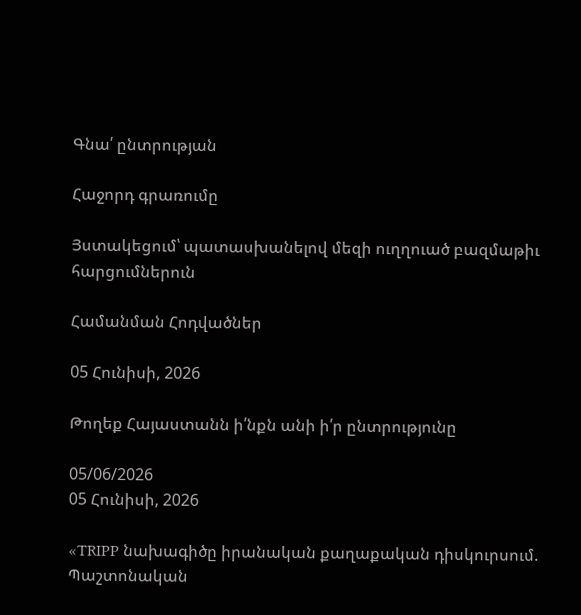Գնա՛ ընտրության

Հաջորդ գրառումը

Յստակեցում՝ պատասխանելով մեզի ուղղուած բազմաթիւ հարցումներուն

Համանման Հոդվածներ

05 Հունիսի, 2026

Թողեք Հայաստանն ի՛նքն անի ի՛ր ընտրությունը

05/06/2026
05 Հունիսի, 2026

«TRIPP նախագիծը իրանական քաղաքական դիսկուրսում. Պաշտոնական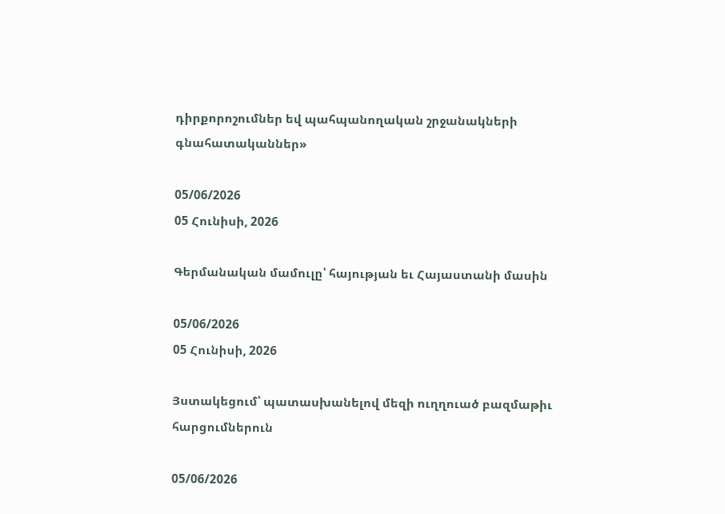դիրքորոշումներ եվ պահպանողական շրջանակների գնահատականներ»

05/06/2026
05 Հունիսի, 2026

Գերմանական մամուլը՝ հայության եւ Հայաստանի մասին

05/06/2026
05 Հունիսի, 2026

Յստակեցում՝ պատասխանելով մեզի ուղղուած բազմաթիւ հարցումներուն

05/06/2026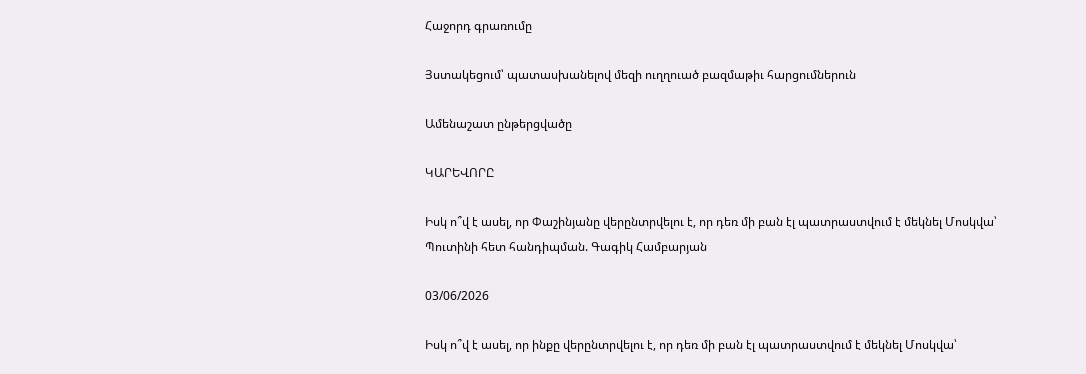Հաջորդ գրառումը

Յստակեցում՝ պատասխանելով մեզի ուղղուած բազմաթիւ հարցումներուն

Ամենաշատ ընթերցվածը

ԿԱՐԵՎՈՐԸ

Իսկ ո՞վ է ասել, որ Փաշինյանը վերընտրվելու է, որ դեռ մի բան էլ պատրաստվում է մեկնել Մոսկվա՝ Պուտինի հետ հանդիպման. Գագիկ Համբարյան

03/06/2026

Իսկ ո՞վ է ասել, որ ինքը վերընտրվելու է, որ դեռ մի բան էլ պատրաստվում է մեկնել Մոսկվա՝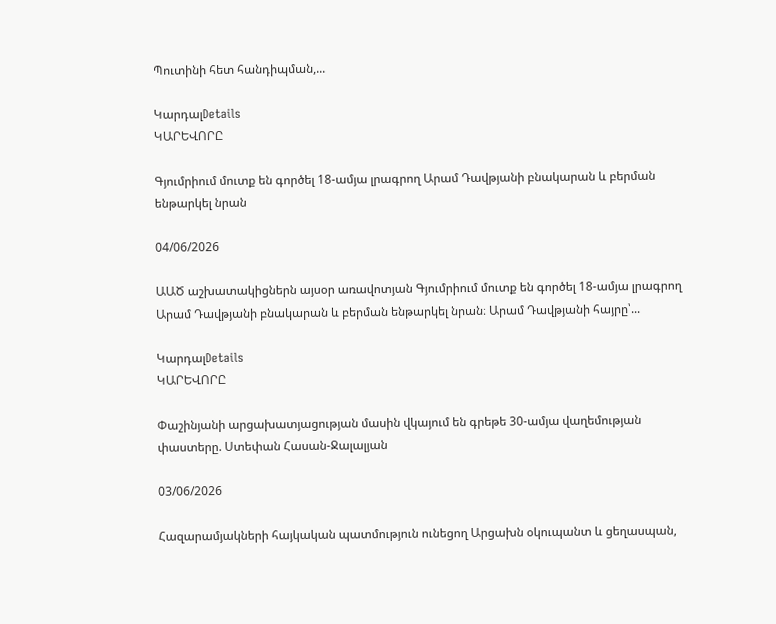Պուտինի հետ հանդիպման,...

ԿարդալDetails
ԿԱՐԵՎՈՐԸ

Գյումրիում մուտք են գործել 18-ամյա լրագրող Արամ Դավթյանի բնակարան և բերման ենթարկել նրան

04/06/2026

ԱԱԾ աշխատակիցներն այսօր առավոտյան Գյումրիում մուտք են գործել 18-ամյա լրագրող Արամ Դավթյանի բնակարան և բերման ենթարկել նրան։ Արամ Դավթյանի հայրը՝...

ԿարդալDetails
ԿԱՐԵՎՈՐԸ

Փաշինյանի արցախատյացության մասին վկայում են գրեթե 30-ամյա վաղեմության փաստերը. Ստեփան Հասան-Ջալալյան

03/06/2026

Հազարամյակների հայկական պատմություն ունեցող Արցախն օկուպանտ և ցեղասպան,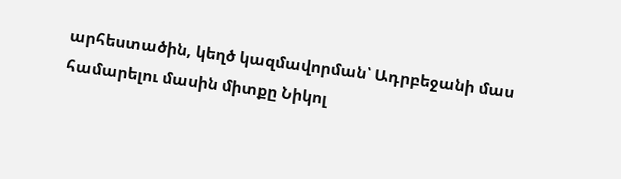արհեստածին, կեղծ կազմավորման՝ Ադրբեջանի մաս համարելու մասին միտքը Նիկոլ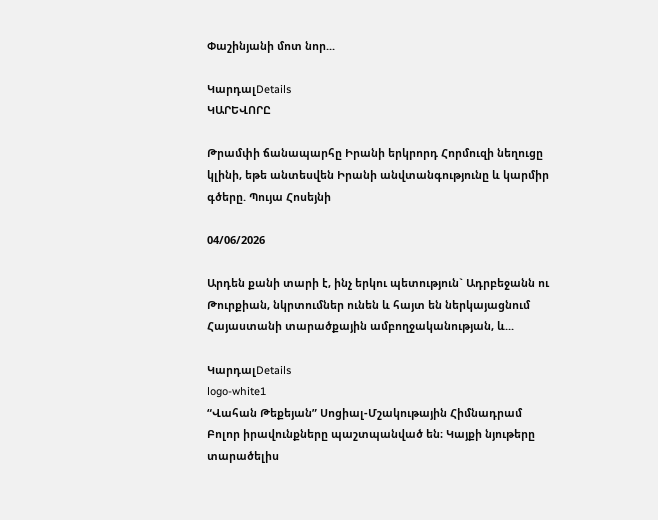Փաշինյանի մոտ նոր...

ԿարդալDetails
ԿԱՐԵՎՈՐԸ

Թրամփի ճանապարհը Իրանի երկրորդ Հորմուզի նեղուցը կլինի, եթե անտեսվեն Իրանի անվտանգությունը և կարմիր գծերը. Պույա Հոսեյնի

04/06/2026

Արդեն քանի տարի է, ինչ երկու պետություն` Ադրբեջանն ու Թուրքիան, նկրտումներ ունեն և հայտ են ներկայացնում Հայաստանի տարածքային ամբողջականության, և...

ԿարդալDetails
logo-white1
“Վահան Թեքեյան” Սոցիալ-Մշակութային Հիմնադրամ
Բոլոր իրավունքները պաշտպանված են։ Կայքի նյութերը տարածելիս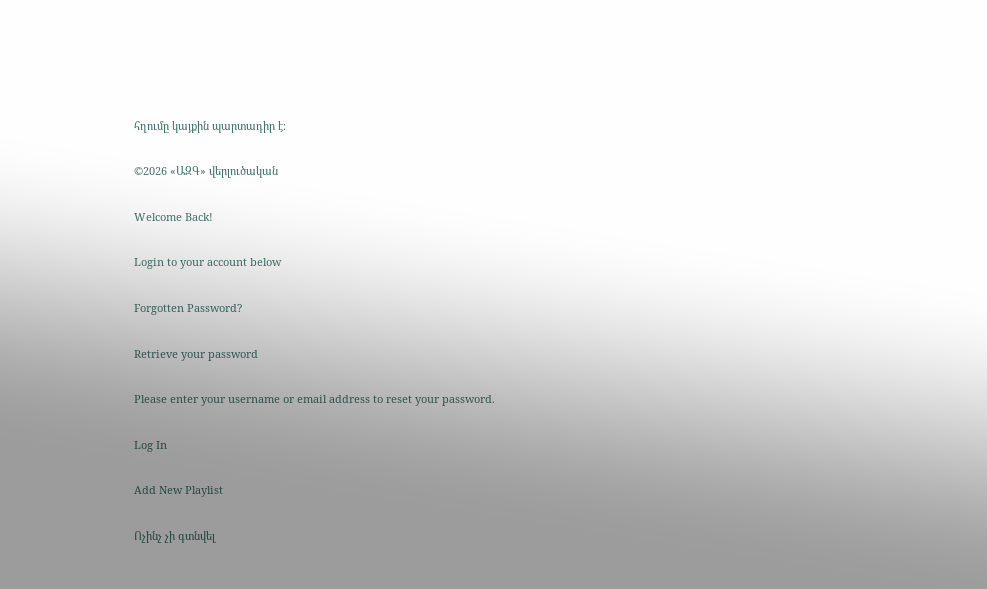հղումը կայքին պարտադիր է։

©2026 «ԱԶԳ» վերլուծական

Welcome Back!

Login to your account below

Forgotten Password?

Retrieve your password

Please enter your username or email address to reset your password.

Log In

Add New Playlist

Ոչինչ չի գտնվել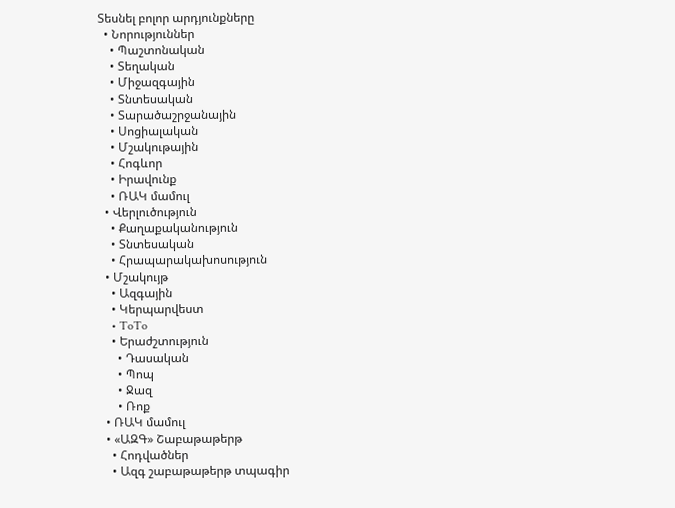Տեսնել բոլոր արդյունքները
  • Նորություններ
    • Պաշտոնական
    • Տեղական
    • Միջազգային
    • Տնտեսական
    • Տարածաշրջանային
    • Սոցիալական
    • Մշակութային
    • Հոգևոր
    • Իրավունք
    • ՌԱԿ մամուլ
  • Վերլուծություն
    • Քաղաքականություն
    • Տնտեսական
    • Հրապարակախոսություն
  • Մշակույթ
    • Ազգային
    • Կերպարվեստ
    • ToTo
    • Երաժշտություն
      • Դասական
      • Պոպ
      • Ջազ
      • Ռոք
  • ՌԱԿ մամուլ
  • «ԱԶԳ» Շաբաթաթերթ
    • Հոդվածներ
    • Ազգ շաբաթաթերթ տպագիր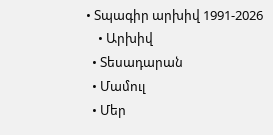• Տպագիր արխիվ 1991-2026
    • Արխիվ
  • Տեսադարան
  • Մամուլ
  • Մեր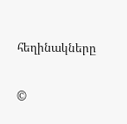հեղինակները

©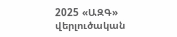2025 «ԱԶԳ» վերլուծական